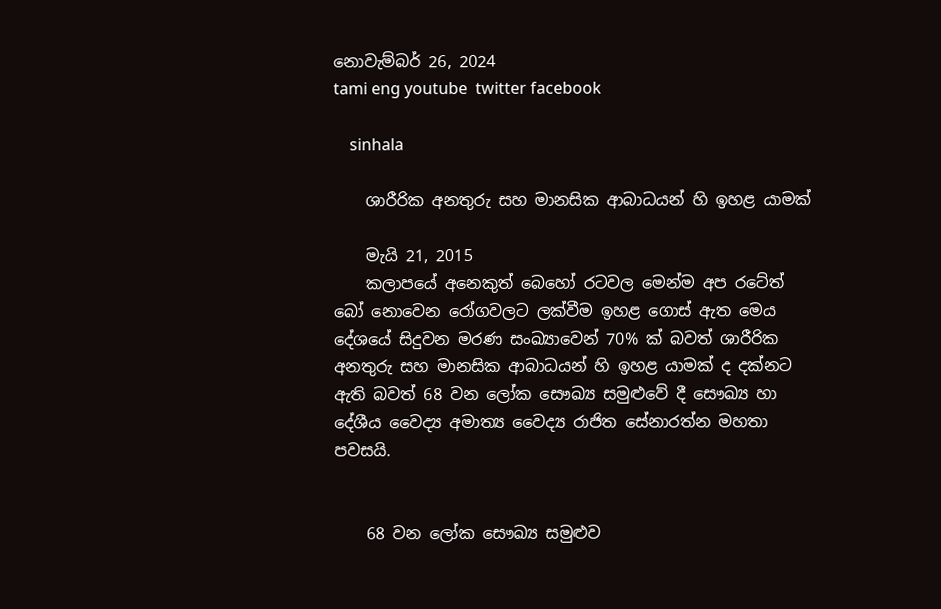නොවැම්බර් 26, 2024
tami eng youtube  twitter facebook

    sinhala

    ශාරීරික අනතුරු සහ මානසික ආබාධයන් හි ඉහළ යාමක්

    මැයි 21, 2015
    කලාපයේ අනෙකුත් බෙහෝ රටවල මෙන්ම අප රටේත් බෝ නොවෙන රෝගවලට ලක්වීම ඉහළ ගොස් ඇත මෙය දේශයේ සිදුවන මරණ සංඛ්‍යාවෙන් 70% ක් බවත් ශාරීරික අනතුරු සහ මානසික ආබාධයන් හි ඉහළ යාමක් ද දක්නට ඇති බවත් 68 වන ලෝක සෞඛ්‍ය සමුළුවේ දී සෞඛ්‍ය හා දේශීය වෛද්‍ය අමාත්‍ය වෛද්‍ය රාජිත සේනාරත්න මහතා පවසයි.


    68 වන ලෝක සෞඛ්‍ය සමුළුව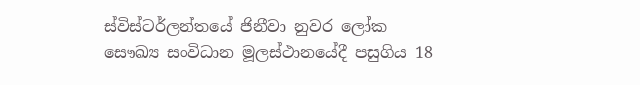ස්විස්ටර්ලන්තයේ ජිනීවා නුවර ලෝක සෞඛ්‍ය සංවිධාන මූලස්ථානයේදී පසුගිය 18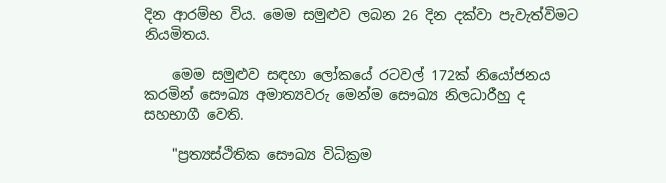දින ආරම්භ විය. මෙම සමුළුව ලබන 26 දින දක්වා පැවැත්විමට නියමිතය.

    මෙම සමුළුව සඳහා ලෝකයේ රටවල් 172ක් නියෝජනය කරමින් සෞඛ්‍ය අමාත්‍යවරු මෙන්ම සෞඛ්‍ය නිලධාරීහු ද සහභාගී වෙති.

    "ප්‍රත්‍යස්ථිතික සෞඛ්‍ය විධික්‍රම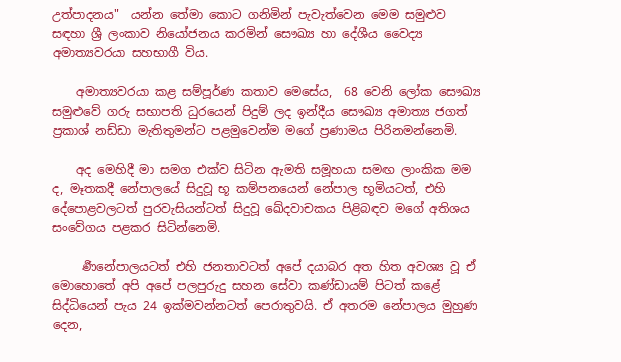උත්පාදනය"  යන්න තේමා කොට ගනිමින් පැවැත්වෙන මෙම සමුළුව සඳහා ශ්‍රී ලංකාව නියෝජනය කරමින් සෞඛ්‍ය හා දේශීය වෛද්‍ය අමාත්‍යවරයා සහභාගී විය.

    අමාත්‍යවරයා කළ සම්පූර්ණ කතාව මෙසේය,  68 වෙනි ලෝක සෞඛ්‍ය සමුළුවේ ගරු සභාපති ධුරයෙන් පිදුම් ලද ඉන්දීය සෞඛ්‍ය අමාත්‍ය ජගත් ප්‍රකාශ් නඩ්ඩා මැතිතුමන්ට පළමුවෙන්ම මගේ ප්‍රණාමය පිරිනමන්නෙමි.

    අද මෙහිදී මා සමග එක්ව සිටින ඇමති සමූහයා සමඟ ලාංකික මම ද, මෑතකදී නේපාලයේ සිදුවූ භූ කම්පනයෙන් නේපාල භූමියටත්, එහි දේපොළවලටත් පුරවැසියන්ටත් සිදුවූ ඛේදවාචකය පිළිබඳව මගේ අතිශය සංවේගය පළකර සිටින්නෙමි.

     ර්‍ණනේපාලයටත් එහි ජනතාවටත් අපේ දයාබර අත හිත අවශ්‍ය වූ ඒ මොහොතේ අපි අපේ පලපුරුදු සහන සේවා කණ්ඩායම් පිටත් කළේ සිද්ධියෙන් පැය 24 ඉක්මවන්නටත් පෙරාතුවයි. ඒ අතරම නේපාලය මුහුණ දෙන,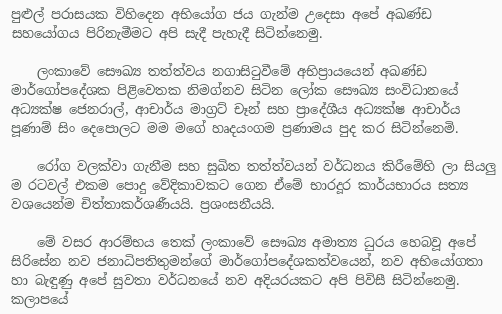පුළුල් පරාසයක විහිදෙන අභියෝග ජය ගැන්ම උදෙසා අපේ අඛණ්ඩ සහයෝගය පිරිනැමීමට අපි සැදී පැහැදී සිටින්නෙමු.

    ලංකාවේ සෞඛ්‍ය තත්ත්වය නගාසිටුවීමේ අභිප්‍රායයෙන් අඛණ්ඩ මාර්ගෝපදේශක පිළිවෙතක නිමග්නව සිටින ලෝක සෞඛ්‍ය සංවිධානයේ අධ්‍යක්ෂ ජෙනරාල්, ආචාර්ය මාග්‍රට් චෑන් සහ ප්‍රාදේශීය අධ්‍යක්ෂ ආචාර්ය පූණාම් සිං දෙපොලට මම මගේ හෘදයංගම ප්‍රණාමය පුද කර සිටින්නෙමි.

    රෝග වලක්වා ගැනීම සහ සුඛිත තත්ත්වයන් වර්ධනය කිරීමේහි ලා සියලු ම රටවල් එකම පොදු වේදිකාවකට ගෙන ඒමේ භාරදූර කාර්යභාරය සත්‍ය වශයෙන්ම චිත්තාකර්ශණීයයි. ප්‍රශංසනීයයි.

    මේ වසර ආරම්භය තෙක් ලංකාවේ සෞඛ්‍ය අමාත්‍ය ධුරය හෙබවූ අපේ සිරිසේන නව ජනාධිපතිතුමන්ගේ මාර්ගෝපදේශකත්වයෙන්, නව අභියෝගතා හා බැඳුණු අපේ සුවතා වර්ධනයේ නව අදියරයකට අපි පිවිසී සිටින්නෙමු. කලාපයේ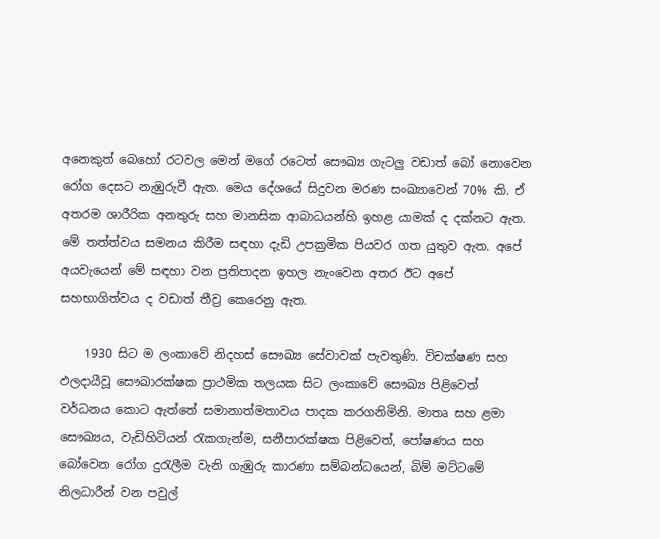අනෙකුත් බෙහෝ රටවල මෙන් මගේ රටෙත් සෞඛ්‍ය ගැටලු වඩාත් බෝ නොවෙන රෝග දෙසට නැඹුරුවී ඇත. මෙය දේශයේ සිදුවන මරණ සංඛ්‍යාවෙන් 70% කි. ඒ අතරම ශාරීරික අනතුරු සහ මානසික ආබාධයන්හි ඉහළ යාමක් ද දක්නට ඇත. මේ තත්ත්වය සමනය කිරීම සඳහා දැඩි උපක්‍රමික පියවර ගත යුතුව ඇත. අපේ අයවැයෙන් මේ සඳහා වන ප්‍රතිපාදන ඉහල නැංවෙන අතර ඊට අපේ සහභාගිත්වය ද වඩාත් තීව්‍ර කෙරෙනු ඇත.

    1930 සිට ම ලංකාවේ නිදහස් සෞඛ්‍ය සේවාවක් පැවතුණි. විචක්ෂණ සහ ඵලදායීවූ සෞඛාරක්ෂක ප්‍රාථමික තලයක සිට ලංකාවේ සෞඛ්‍ය පිළිවෙත් වර්ධනය කොට ඇත්තේ සමානාත්මතාවය පාදක කරගනිමිනි. මාතෘ සහ ළමා සෞඛ්‍යය, වැඩිහිටියන් රැකගැන්ම, සනීපාරක්ෂක පිළිවෙත්, පෝෂණය සහ බෝවෙන රෝග දුරැලීම වැනි ගැඹුරු කාරණා සම්බන්ධයෙන්, බිම් මට්ටමේ නිලධාරීන් වන පවුල්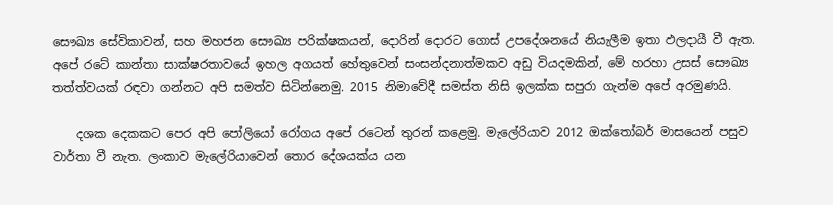සෞඛ්‍ය සේවිකාවන්, සහ මහජන සෞඛ්‍ය පරික්ෂකයන්, දොරින් දොරට ගොස් උපදේශනයේ නියැලීම ඉතා ඵලදායී වී ඇත. අපේ රටේ කාන්තා සාක්ෂරතාවයේ ඉහල අගයත් හේතුවෙන් සංසන්දනාත්මකව අඩු වියදමකින්, මේ හරහා උසස් සෞඛ්‍ය තත්ත්වයක් රඳවා ගන්නට අපි සමත්ව සිටින්නෙමු. 2015 නිමාවේදී සමස්ත නිසි ඉලක්ක සපුරා ගැන්ම අපේ අරමුණයි.

    දශක දෙකකට පෙර අපි පෝලියෝ රෝගය අපේ රටෙන් තුරන් කළෙමු. මැලේරියාව 2012 ඔක්තෝබර් මාසයෙන් පසුව වාර්තා වී නැත. ලංකාව මැලේරියාවෙන් තොර දේශයක්ය යන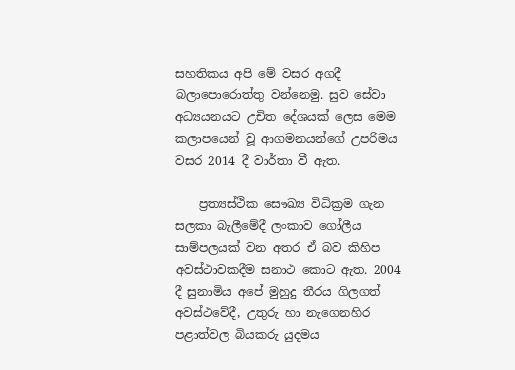සහතිකය අපි මේ වසර අගදී බලාපොරොත්තු වන්නෙමු. සුව සේවා අධ්‍යයනයට උචිත දේශයක් ලෙස මෙම කලාපයෙන් වූ ආගමනයන්ගේ උපරිමය වසර 2014 දී වාර්තා වී ඇත.

    ප්‍රත්‍යස්ථික සෞඛ්‍ය විධික්‍රම ගැන සලකා බැලීමේදී ලංකාව ගෝලීය සාම්පලයක් වන අතර ඒ බව කිහිප අවස්ථාවකදීම සනාථ කොට ඇත. 2004 දී සුනාමිය අපේ මුහුදු තීරය ගිලගත් අවස්ථවේදී, උතුරු හා නැගෙනහිර පළාත්වල බියකරු යුදමය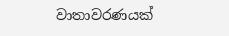වාතාවරණයක්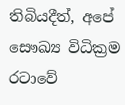තිබියදීත්, අපේ සෞඛ්‍ය විධික්‍රම රටාවේ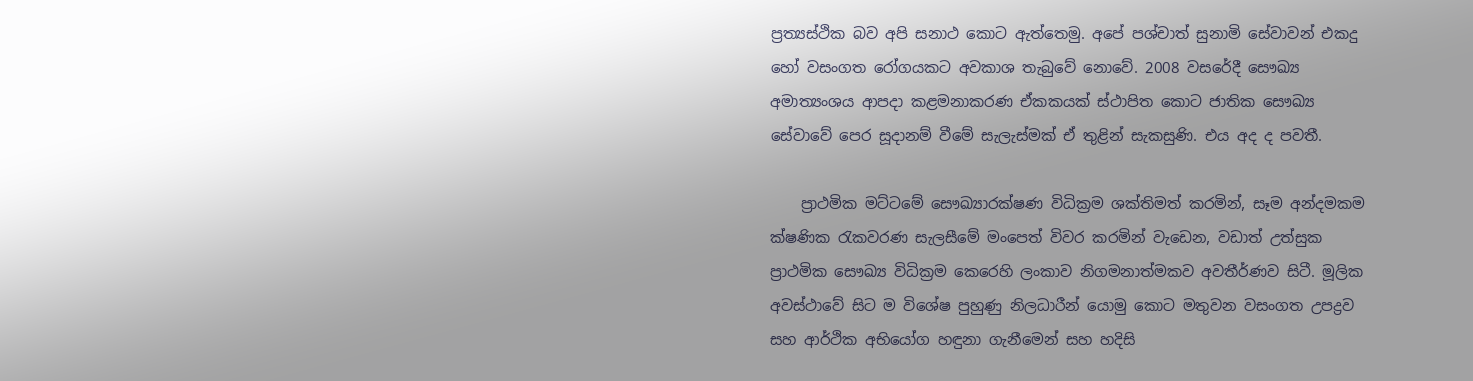ප්‍රත්‍යස්ථික බව අපි සනාථ කොට ඇත්තෙමු. අපේ පශ්චාත් සුනාමි සේවාවන් එකදු හෝ වසංගත රෝගයකට අවකාශ තැබුවේ නොවේ. 2008 වසරේදී සෞඛ්‍ය අමාත්‍යංශය ආපදා කළමනාකරණ ඒකකයක් ස්ථාපිත කොට ජාතික සෞඛ්‍ය සේවාවේ පෙර සූදානම් වීමේ සැලැස්මක් ඒ තුළින් සැකසුණි. එය අද ද පවතී.

    ප්‍රාථමික මට්ටමේ සෞඛ්‍යාරක්ෂණ විධික්‍රම ශක්තිමත් කරමින්, සෑම අන්දමකම ක්ෂණික රැකවරණ සැලසීමේ මංපෙත් විවර කරමින් වැඩෙන, වඩාත් උත්සුක ප්‍රාථමික සෞඛ්‍ය විධික්‍රම කෙරෙහි ලංකාව නිගමනාත්මකව අවතීර්ණව සිටී. මූලික අවස්ථාවේ සිට ම විශේෂ පුහුණු නිලධාරීන් යොමු කොට මතුවන වසංගත උපද්‍රව සහ ආර්ථික අභියෝග හඳුනා ගැනීමෙන් සහ හදිසි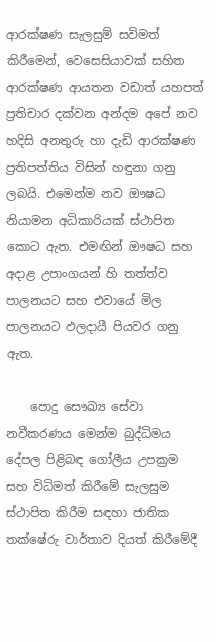ආරක්ෂණ සැලසුම් සවිමත් කිරීමෙන්, වෙසෙසියාවක් සහිත ආරක්ෂණ ආයතන වඩාත් යහපත් ප්‍රතිචාර දක්වන අන්දම අපේ නව හදිසි අනතුරු හා දැඩි ආරක්ෂණ ප්‍රතිපත්තිය විසින් හඳුනා ගනු ලබයි. එමෙන්ම නව ඖෂධ නියාමන අධිකාරියක් ස්ථාපිත කොට ඇත. එමඟින් ඖෂධ සහ අදාළ උපාංගයන් හි තත්ත්ව පාලනයට සහ එවායේ මිල පාලනයට ඵලදායී පියවර ගනු ඇත.

    පොදු සෞඛ්‍ය සේවා නවීකරණය මෙන්ම බුද්ධිමය දේපල පිළිබඳ ගෝලීය උපක්‍රම සහ විධිමත් කිරීමේ සැලසුම ස්ථාපිත කිරීම සඳහා ජාතික තක්ෂේරු වාර්තාව දියත් කිරීමේදී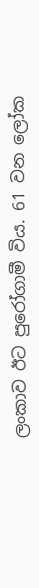ලංකාව ඊට පුරෝගාමී විය. 61 වන ලෝක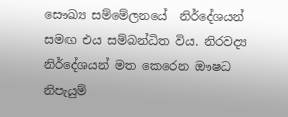සෞඛ්‍ය සම්මේලනයේ  නිර්දේශයන් සමඟ එය සම්බන්ධිත විය. නිරවද්‍ය නිර්දේශයන් මත කෙරෙන ඖෂධ නිපැයුම්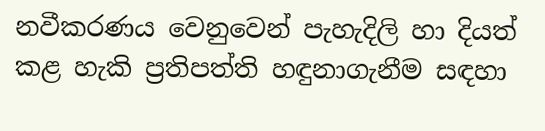නවීකරණය වෙනුවෙන් පැහැදිලි හා දියත් කළ හැකි ප්‍රතිපත්ති හඳුනාගැනීම සඳහා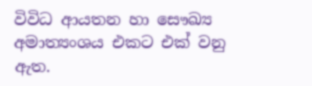විවිධ ආයතන හා සෞඛ්‍ය අමාත්‍යංශය එකට එක් වනු ඇත.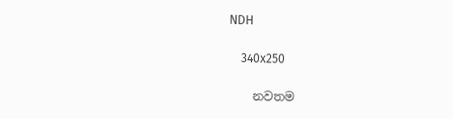NDH

    340x250

    නවතම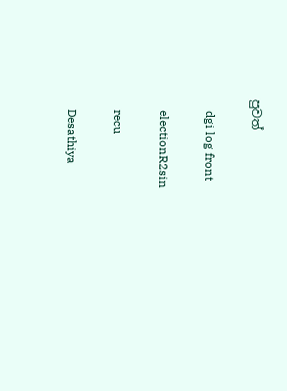පුවත්

    dgi log front

    electionR2sin

    recu

    Desathiya